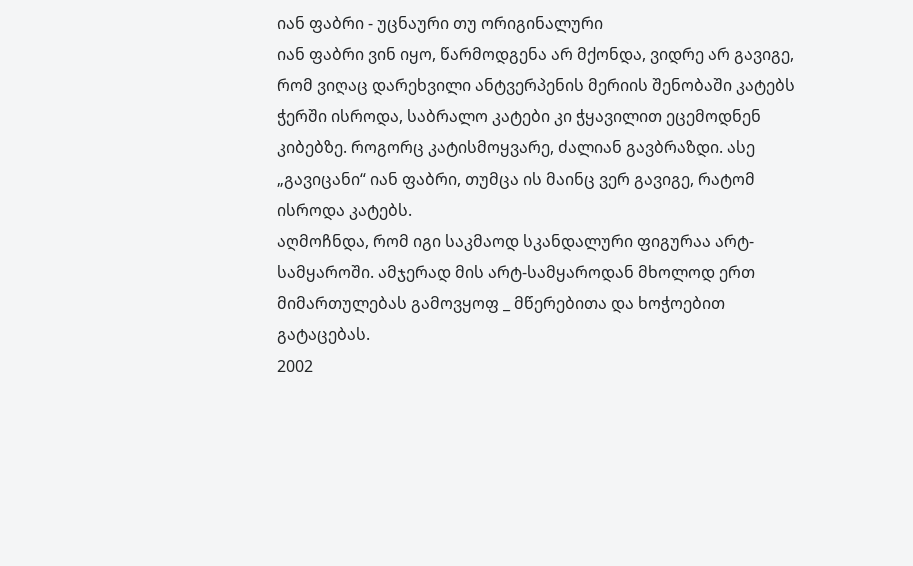იან ფაბრი - უცნაური თუ ორიგინალური
იან ფაბრი ვინ იყო, წარმოდგენა არ მქონდა, ვიდრე არ გავიგე, რომ ვიღაც დარეხვილი ანტვერპენის მერიის შენობაში კატებს ჭერში ისროდა, საბრალო კატები კი ჭყავილით ეცემოდნენ კიბებზე. როგორც კატისმოყვარე, ძალიან გავბრაზდი. ასე „გავიცანი“ იან ფაბრი, თუმცა ის მაინც ვერ გავიგე, რატომ ისროდა კატებს.
აღმოჩნდა, რომ იგი საკმაოდ სკანდალური ფიგურაა არტ-სამყაროში. ამჯერად მის არტ-სამყაროდან მხოლოდ ერთ მიმართულებას გამოვყოფ _ მწერებითა და ხოჭოებით გატაცებას.
2002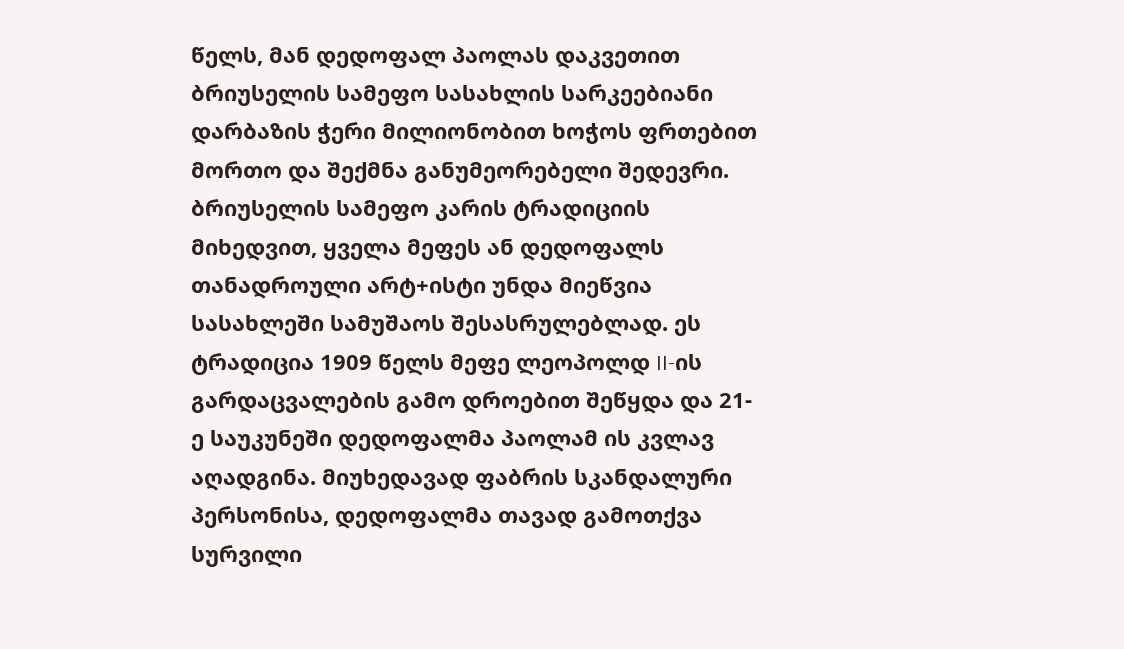წელს, მან დედოფალ პაოლას დაკვეთით ბრიუსელის სამეფო სასახლის სარკეებიანი დარბაზის ჭერი მილიონობით ხოჭოს ფრთებით მორთო და შექმნა განუმეორებელი შედევრი.
ბრიუსელის სამეფო კარის ტრადიციის მიხედვით, ყველა მეფეს ან დედოფალს თანადროული არტ+ისტი უნდა მიეწვია სასახლეში სამუშაოს შესასრულებლად. ეს ტრადიცია 1909 წელს მეფე ლეოპოლდ II-ის გარდაცვალების გამო დროებით შეწყდა და 21-ე საუკუნეში დედოფალმა პაოლამ ის კვლავ აღადგინა. მიუხედავად ფაბრის სკანდალური პერსონისა, დედოფალმა თავად გამოთქვა სურვილი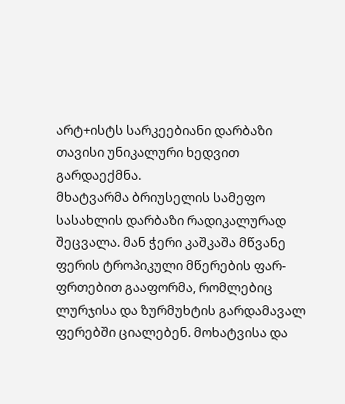არტ+ისტს სარკეებიანი დარბაზი თავისი უნიკალური ხედვით გარდაექმნა.
მხატვარმა ბრიუსელის სამეფო სასახლის დარბაზი რადიკალურად შეცვალა. მან ჭერი კაშკაშა მწვანე ფერის ტროპიკული მწერების ფარ-ფრთებით გააფორმა, რომლებიც ლურჯისა და ზურმუხტის გარდამავალ ფერებში ციალებენ. მოხატვისა და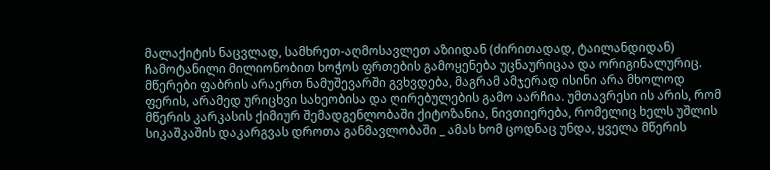მალაქიტის ნაცვლად, სამხრეთ-აღმოსავლეთ აზიიდან (ძირითადად, ტაილანდიდან) ჩამოტანილი მილიონობით ხოჭოს ფრთების გამოყენება უცნაურიცაა და ორიგინალურიც.
მწერები ფაბრის არაერთ ნამუშევარში გვხვდება, მაგრამ ამჯერად ისინი არა მხოლოდ ფერის, არამედ ურიცხვი სახეობისა და ღირებულების გამო აარჩია. უმთავრესი ის არის, რომ მწერის კარკასის ქიმიურ შემადგენლობაში ქიტოზანია, ნივთიერება, რომელიც ხელს უშლის სიკაშკაშის დაკარგვას დროთა განმავლობაში _ ამას ხომ ცოდნაც უნდა, ყველა მწერის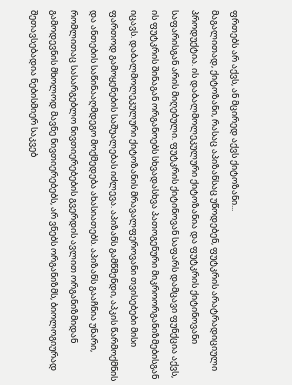ფრთებს არ აქვს, ან მცირედ აქვს ქიტოზანი...
მაგალითად, ქიტოზანი, რასაც აპიზანსაც უწოდებენ, ფუტკრის არატრადიციული პროდუქტია. ის დაბალმოლეკულური ქიტოზანია და ფუტკრის ქიტინოვანი საფარისგან არის მიღებული. ფუტკრის ქიტინოვან საფარს დამცავი ფუნქცია აქვს, ის ფუტკრის შინაგან ორგანოებს სხვადასხვა პათოგენური მიკროორგანიზმებისგან იცავს. დაბალმოლეკულური ქიტოზანის მრავალფეროვანი თვისებები მისი ფართოდ გამოყენების საშუალებას იძლევა. აპიზანს გამწმენდი, აპკის წარმოქმნის და ანთების საწინააღმდეგო მოქმედება ახასიათებს. აპიზანს გააჩნია უნარი, რომლითაც სასარგებლო ნივთიერებების გვერდის ავლით ორგანიზმიდან გამოდევნის მხოლოდ მავნე ნივთიერებებს, არ ვნებს ორგანიზმს, ბიოლოგიურად შეთავსებადია ნებისმიერ საკვებ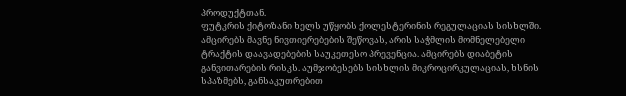პროდუქტთან.
ფუტკრის ქიტოზანი ხელს უწყობს ქოლესტერინის რეგულაციას სისხლში. ამცირებს მავნე ნივთიერებების შეწოვას, არის საჭმლის მომნელებელი ტრაქტის დაავადებების საუკეთესო პრევენცია. ამცირებს დიაბეტის განვითარების რისკს. აუმჯობესებს სისხლის მიკროცირკულაციას, ხსნის სპაზმებს, განსაკუთრებით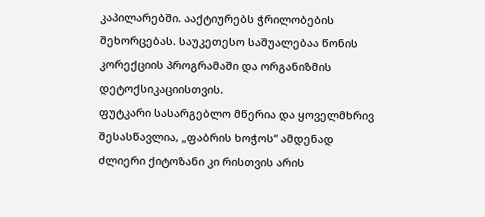კაპილარებში. ააქტიურებს ჭრილობების შეხორცებას. საუკეთესო საშუალებაა წონის კორექციის პროგრამაში და ორგანიზმის დეტოქსიკაციისთვის.
ფუტკარი სასარგებლო მწერია და ყოველმხრივ შესასწავლია, „ფაბრის ხოჭოს“ ამდენად ძლიერი ქიტოზანი კი რისთვის არის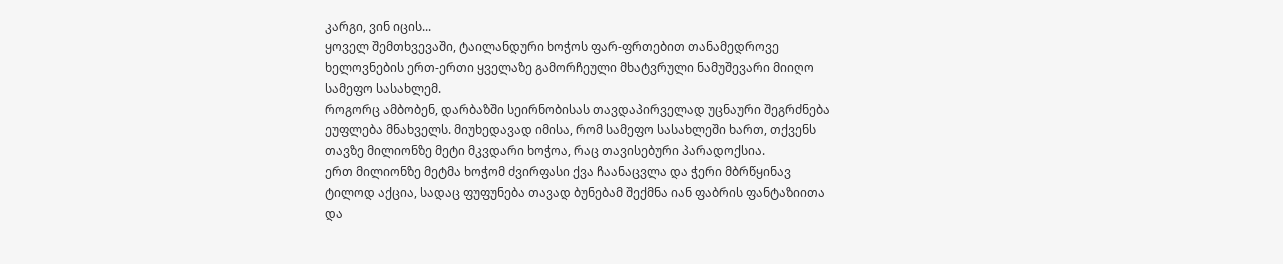კარგი, ვინ იცის...
ყოველ შემთხვევაში, ტაილანდური ხოჭოს ფარ-ფრთებით თანამედროვე ხელოვნების ერთ-ერთი ყველაზე გამორჩეული მხატვრული ნამუშევარი მიიღო სამეფო სასახლემ.
როგორც ამბობენ, დარბაზში სეირნობისას თავდაპირველად უცნაური შეგრძნება ეუფლება მნახველს. მიუხედავად იმისა, რომ სამეფო სასახლეში ხართ, თქვენს თავზე მილიონზე მეტი მკვდარი ხოჭოა, რაც თავისებური პარადოქსია.
ერთ მილიონზე მეტმა ხოჭომ ძვირფასი ქვა ჩაანაცვლა და ჭერი მბრწყინავ ტილოდ აქცია, სადაც ფუფუნება თავად ბუნებამ შექმნა იან ფაბრის ფანტაზიითა და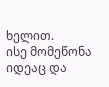ხელით.
ისე მომეწონა იდეაც და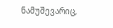ნამუშევარიც,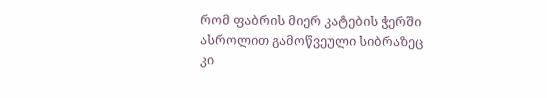რომ ფაბრის მიერ კატების ჭერში ასროლით გამოწვეული სიბრაზეც კი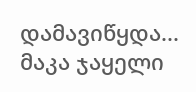დამავიწყდა...
მაკა ჯაყელი